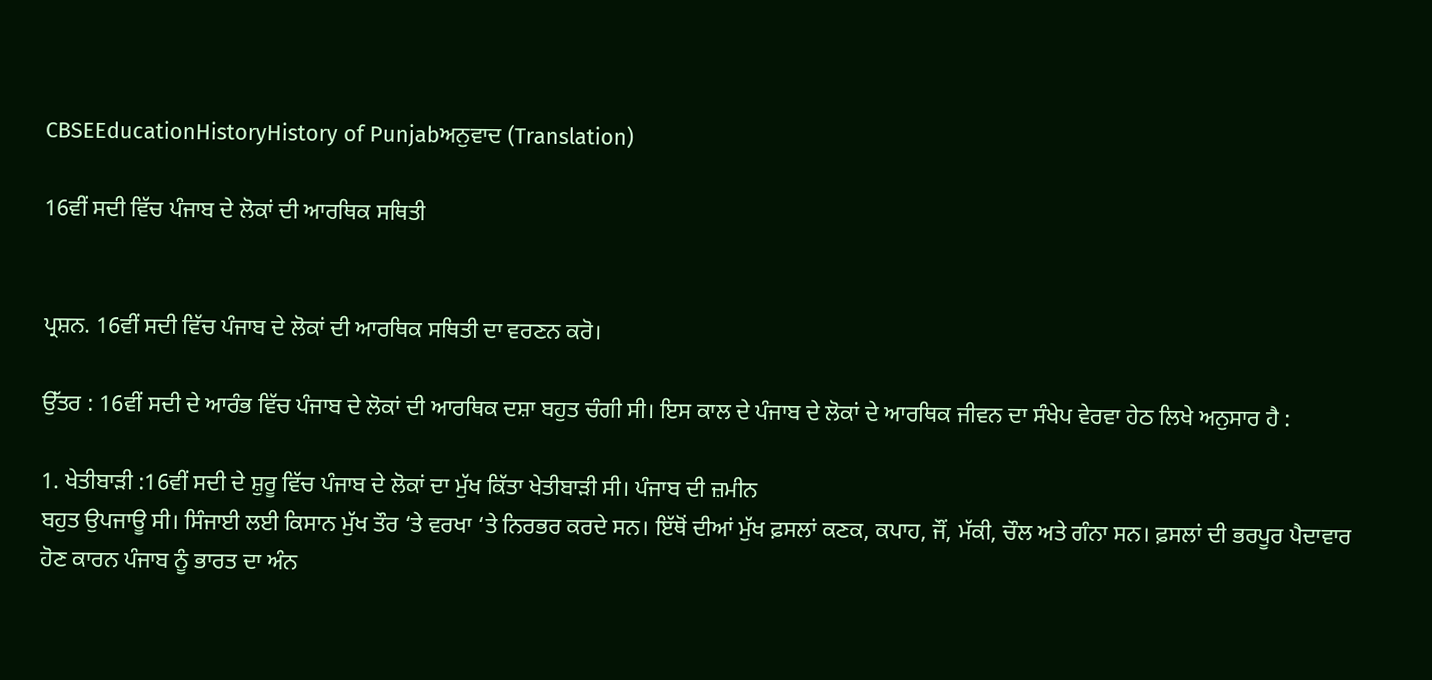CBSEEducationHistoryHistory of Punjabਅਨੁਵਾਦ (Translation)

16ਵੀਂ ਸਦੀ ਵਿੱਚ ਪੰਜਾਬ ਦੇ ਲੋਕਾਂ ਦੀ ਆਰਥਿਕ ਸਥਿਤੀ


ਪ੍ਰਸ਼ਨ. 16ਵੀਂ ਸਦੀ ਵਿੱਚ ਪੰਜਾਬ ਦੇ ਲੋਕਾਂ ਦੀ ਆਰਥਿਕ ਸਥਿਤੀ ਦਾ ਵਰਣਨ ਕਰੋ।

ਉੱਤਰ : 16ਵੀਂ ਸਦੀ ਦੇ ਆਰੰਭ ਵਿੱਚ ਪੰਜਾਬ ਦੇ ਲੋਕਾਂ ਦੀ ਆਰਥਿਕ ਦਸ਼ਾ ਬਹੁਤ ਚੰਗੀ ਸੀ। ਇਸ ਕਾਲ ਦੇ ਪੰਜਾਬ ਦੇ ਲੋਕਾਂ ਦੇ ਆਰਥਿਕ ਜੀਵਨ ਦਾ ਸੰਖੇਪ ਵੇਰਵਾ ਹੇਠ ਲਿਖੇ ਅਨੁਸਾਰ ਹੈ :

1. ਖੇਤੀਬਾੜੀ :16ਵੀਂ ਸਦੀ ਦੇ ਸ਼ੁਰੂ ਵਿੱਚ ਪੰਜਾਬ ਦੇ ਲੋਕਾਂ ਦਾ ਮੁੱਖ ਕਿੱਤਾ ਖੇਤੀਬਾੜੀ ਸੀ। ਪੰਜਾਬ ਦੀ ਜ਼ਮੀਨ
ਬਹੁਤ ਉਪਜਾਊ ਸੀ। ਸਿੰਜਾਈ ਲਈ ਕਿਸਾਨ ਮੁੱਖ ਤੌਰ ‘ਤੇ ਵਰਖਾ ‘ਤੇ ਨਿਰਭਰ ਕਰਦੇ ਸਨ। ਇੱਥੋਂ ਦੀਆਂ ਮੁੱਖ ਫ਼ਸਲਾਂ ਕਣਕ, ਕਪਾਹ, ਜੌਂ, ਮੱਕੀ, ਚੌਲ ਅਤੇ ਗੰਨਾ ਸਨ। ਫ਼ਸਲਾਂ ਦੀ ਭਰਪੂਰ ਪੈਦਾਵਾਰ ਹੋਣ ਕਾਰਨ ਪੰਜਾਬ ਨੂੰ ਭਾਰਤ ਦਾ ਅੰਨ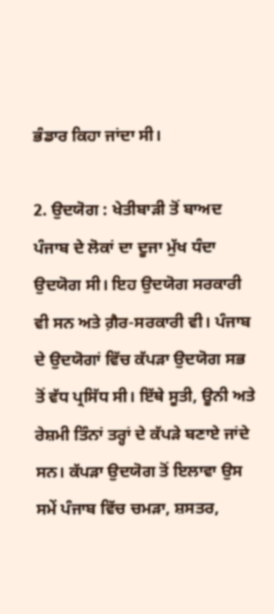ਭੰਡਾਰ ਕਿਹਾ ਜਾਂਦਾ ਸੀ।

2. ਉਦਯੋਗ : ਖੇਤੀਬਾੜੀ ਤੋਂ ਬਾਅਦ ਪੰਜਾਬ ਦੇ ਲੋਕਾਂ ਦਾ ਦੂਜਾ ਮੁੱਖ ਧੰਦਾ ਉਦਯੋਗ ਸੀ। ਇਹ ਉਦਯੋਗ ਸਰਕਾਰੀ ਵੀ ਸਨ ਅਤੇ ਗ਼ੈਰ-ਸਰਕਾਰੀ ਵੀ। ਪੰਜਾਬ ਦੇ ਉਦਯੋਗਾਂ ਵਿੱਚ ਕੱਪੜਾ ਉਦਯੋਗ ਸਭ ਤੋਂ ਵੱਧ ਪ੍ਰਸਿੱਧ ਸੀ। ਇੱਥੇ ਸੂਤੀ, ਊਨੀ ਅਤੇ ਰੇਸ਼ਮੀ ਤਿੰਨਾਂ ਤਰ੍ਹਾਂ ਦੇ ਕੱਪੜੇ ਬਣਾਏ ਜਾਂਦੇ ਸਨ। ਕੱਪੜਾ ਉਦਯੋਗ ਤੋਂ ਇਲਾਵਾ ਉਸ ਸਮੇਂ ਪੰਜਾਬ ਵਿੱਚ ਚਮੜਾ, ਸ਼ਸਤਰ,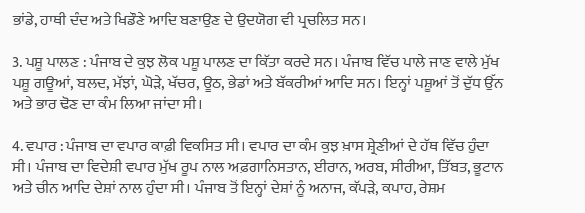ਭਾਂਡੇ, ਹਾਥੀ ਦੰਦ ਅਤੇ ਖਿਡੌਣੇ ਆਦਿ ਬਣਾਉਣ ਦੇ ਉਦਯੋਗ ਵੀ ਪ੍ਰਚਲਿਤ ਸਨ।

3. ਪਸ਼ੂ ਪਾਲਣ : ਪੰਜਾਬ ਦੇ ਕੁਝ ਲੋਕ ਪਸ਼ੂ ਪਾਲਣ ਦਾ ਕਿੱਤਾ ਕਰਦੇ ਸਨ। ਪੰਜਾਬ ਵਿੱਚ ਪਾਲੇ ਜਾਣ ਵਾਲੇ ਮੁੱਖ ਪਸ਼ੂ ਗਊਆਂ, ਬਲਦ, ਮੱਝਾਂ, ਘੋੜੇ, ਖੱਚਰ, ਊਠ, ਭੇਡਾਂ ਅਤੇ ਬੱਕਰੀਆਂ ਆਦਿ ਸਨ। ਇਨ੍ਹਾਂ ਪਸ਼ੂਆਂ ਤੋਂ ਦੁੱਧ ਉੱਨ ਅਤੇ ਭਾਰ ਢੋਣ ਦਾ ਕੰਮ ਲਿਆ ਜਾਂਦਾ ਸੀ।

4. ਵਪਾਰ : ਪੰਜਾਬ ਦਾ ਵਪਾਰ ਕਾਫ਼ੀ ਵਿਕਸਿਤ ਸੀ। ਵਪਾਰ ਦਾ ਕੰਮ ਕੁਝ ਖ਼ਾਸ ਸ਼੍ਰੇਣੀਆਂ ਦੇ ਹੱਥ ਵਿੱਚ ਹੁੰਦਾ ਸੀ। ਪੰਜਾਬ ਦਾ ਵਿਦੇਸ਼ੀ ਵਪਾਰ ਮੁੱਖ ਰੂਪ ਨਾਲ ਅਫ਼ਗਾਨਿਸਤਾਨ, ਈਰਾਨ, ਅਰਬ, ਸੀਰੀਆ, ਤਿੱਬਤ, ਭੂਟਾਨ ਅਤੇ ਚੀਨ ਆਦਿ ਦੇਸ਼ਾਂ ਨਾਲ ਹੁੰਦਾ ਸੀ। ਪੰਜਾਬ ਤੋਂ ਇਨ੍ਹਾਂ ਦੇਸ਼ਾਂ ਨੂੰ ਅਨਾਜ, ਕੱਪੜੇ, ਕਪਾਹ, ਰੇਸ਼ਮ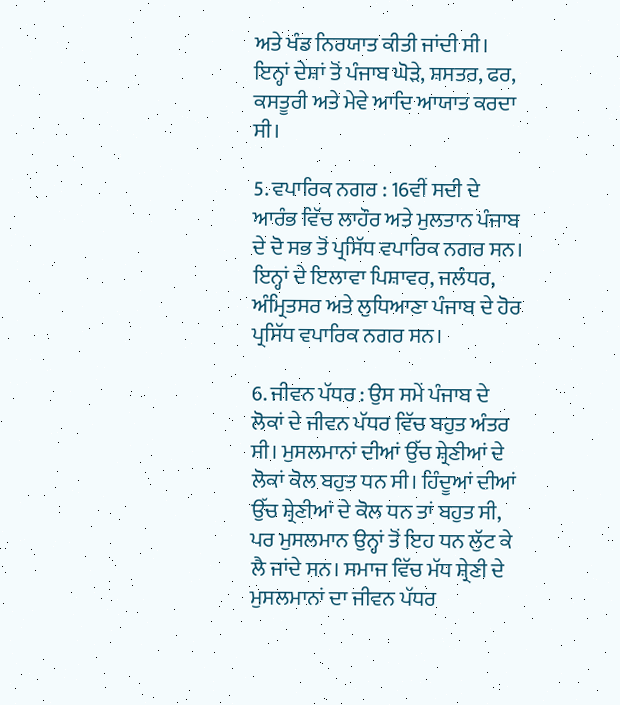ਅਤੇ ਖੰਡ ਨਿਰਯਾਤ ਕੀਤੀ ਜਾਂਦੀ ਸੀ। ਇਨ੍ਹਾਂ ਦੇਸ਼ਾਂ ਤੋਂ ਪੰਜਾਬ ਘੋੜੇ, ਸ਼ਸਤਰ, ਫਰ, ਕਸਤੂਰੀ ਅਤੇ ਮੇਵੇ ਆਦਿ ਆਯਾਤ ਕਰਦਾ ਸੀ।

5. ਵਪਾਰਿਕ ਨਗਰ : 16ਵੀਂ ਸਦੀ ਦੇ ਆਰੰਭ ਵਿੱਚ ਲਾਹੌਰ ਅਤੇ ਮੁਲਤਾਨ ਪੰਜਾਬ ਦੇ ਦੋ ਸਭ ਤੋਂ ਪ੍ਰਸਿੱਧ ਵਪਾਰਿਕ ਨਗਰ ਸਨ। ਇਨ੍ਹਾਂ ਦੇ ਇਲਾਵਾ ਪਿਸ਼ਾਵਰ, ਜਲੰਧਰ, ਅੰਮ੍ਰਿਤਸਰ ਅਤੇ ਲੁਧਿਆਣਾ ਪੰਜਾਬ ਦੇ ਹੋਰ ਪ੍ਰਸਿੱਧ ਵਪਾਰਿਕ ਨਗਰ ਸਨ।

6. ਜੀਵਨ ਪੱਧਰ : ਉਸ ਸਮੇਂ ਪੰਜਾਬ ਦੇ ਲੋਕਾਂ ਦੇ ਜੀਵਨ ਪੱਧਰ ਵਿੱਚ ਬਹੁਤ ਅੰਤਰ ਸੀ। ਮੁਸਲਮਾਨਾਂ ਦੀਆਂ ਉੱਚ ਸ਼੍ਰੇਣੀਆਂ ਦੇ ਲੋਕਾਂ ਕੋਲ ਬਹੁਤ ਧਨ ਸੀ। ਹਿੰਦੂਆਂ ਦੀਆਂ ਉੱਚ ਸ਼੍ਰੇਣੀਆਂ ਦੇ ਕੋਲ ਧਨ ਤਾਂ ਬਹੁਤ ਸੀ, ਪਰ ਮੁਸਲਮਾਨ ਉਨ੍ਹਾਂ ਤੋਂ ਇਹ ਧਨ ਲੁੱਟ ਕੇ ਲੈ ਜਾਂਦੇ ਸਨ। ਸਮਾਜ ਵਿੱਚ ਮੱਧ ਸ਼੍ਰੇਣੀ ਦੇ ਮੁਸਲਮਾਨਾਂ ਦਾ ਜੀਵਨ ਪੱਧਰ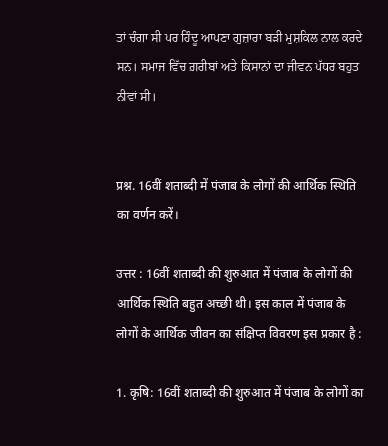ਤਾਂ ਚੰਗਾ ਸੀ ਪਰ ਹਿੰਦੂ ਆਪਣਾ ਗੁਜ਼ਾਰਾ ਬੜੀ ਮੁਸ਼ਕਿਲ ਨਾਲ ਕਰਦੇ ਸਨ। ਸਮਾਜ ਵਿੱਚ ਗ਼ਰੀਬਾਂ ਅਤੇ ਕਿਸਾਨਾਂ ਦਾ ਜੀਵਨ ਪੱਧਰ ਬਹੁਤ ਨੀਵਾਂ ਸੀ।


प्रश्न. 16वीं शताब्दी में पंजाब के लोगों की आर्थिक स्थिति का वर्णन करें।

उत्तर : 16वीं शताब्दी की शुरुआत में पंजाब के लोगों की आर्थिक स्थिति बहुत अच्छी थी। इस काल में पंजाब के लोगों के आर्थिक जीवन का संक्षिप्त विवरण इस प्रकार है :

1. कृषि: 16वीं शताब्दी की शुरुआत में पंजाब के लोगों का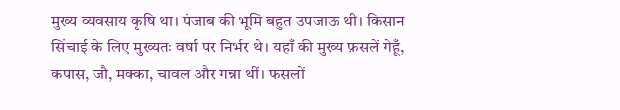मुख्य व्यवसाय कृषि था। पंजाब की भूमि बहुत उपजाऊ थी। किसान सिंचाई के लिए मुख्यतः वर्षा पर निर्भर थे। यहाँ की मुख्य फ़सलें गेहूँ, कपास, जौ, मक्का, चावल और गन्ना थीं। फसलों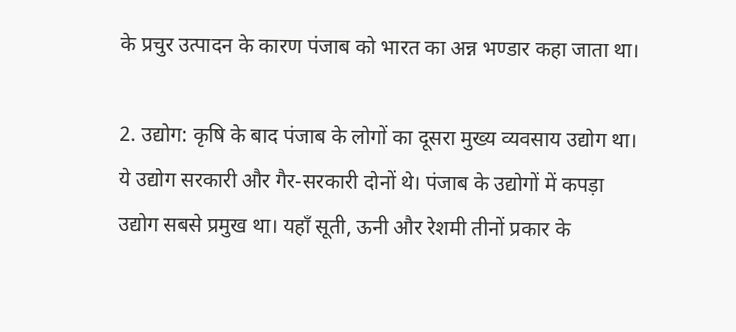के प्रचुर उत्पादन के कारण पंजाब को भारत का अन्न भण्डार कहा जाता था।

2. उद्योग: कृषि के बाद पंजाब के लोगों का दूसरा मुख्य व्यवसाय उद्योग था। ये उद्योग सरकारी और गैर-सरकारी दोनों थे। पंजाब के उद्योगों में कपड़ा उद्योग सबसे प्रमुख था। यहाँ सूती, ऊनी और रेशमी तीनों प्रकार के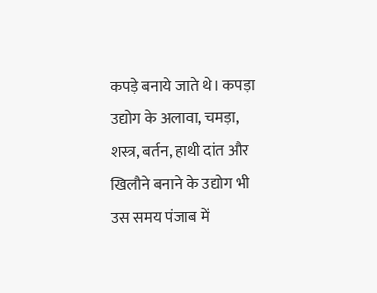कपड़े बनाये जाते थे। कपड़ा उद्योग के अलावा, चमड़ा, शस्त्र, बर्तन, हाथी दांत और खिलौने बनाने के उद्योग भी उस समय पंजाब में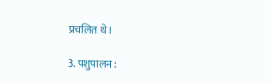प्रचलित थे।

3. पशुपालन :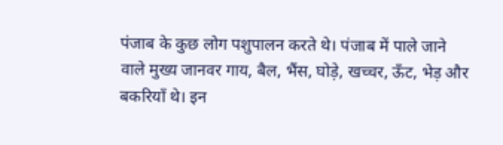पंजाब के कुछ लोग पशुपालन करते थे। पंजाब में पाले जाने वाले मुख्य जानवर गाय, बैल, भैंस, घोड़े, खच्चर, ऊँट, भेड़ और बकरियाँ थे। इन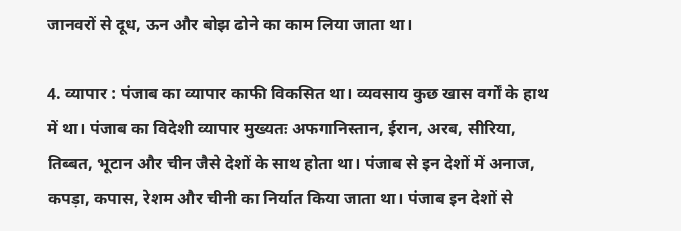जानवरों से दूध, ऊन और बोझ ढोने का काम लिया जाता था।

4. व्यापार : पंजाब का व्यापार काफी विकसित था। व्यवसाय कुछ खास वर्गों के हाथ में था। पंजाब का विदेशी व्यापार मुख्यतः अफगानिस्तान, ईरान, अरब, सीरिया, तिब्बत, भूटान और चीन जैसे देशों के साथ होता था। पंजाब से इन देशों में अनाज, कपड़ा, कपास, रेशम और चीनी का निर्यात किया जाता था। पंजाब इन देशों से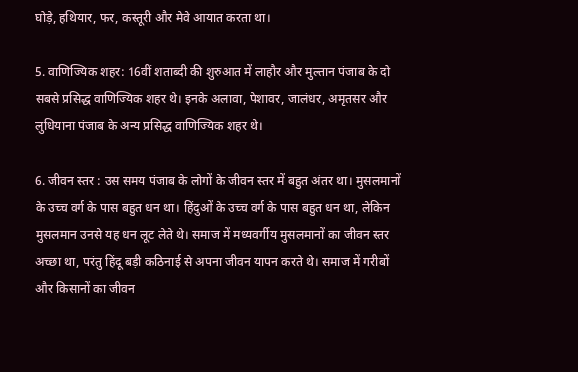घोड़े, हथियार, फर, कस्तूरी और मेवे आयात करता था।

5. वाणिज्यिक शहर: 16वीं शताब्दी की शुरुआत में लाहौर और मुल्तान पंजाब के दो सबसे प्रसिद्ध वाणिज्यिक शहर थे। इनके अलावा, पेशावर, जालंधर, अमृतसर और लुधियाना पंजाब के अन्य प्रसिद्ध वाणिज्यिक शहर थे।

6. जीवन स्तर : उस समय पंजाब के लोगों के जीवन स्तर में बहुत अंतर था। मुसलमानों के उच्च वर्ग के पास बहुत धन था। हिंदुओं के उच्च वर्ग के पास बहुत धन था, लेकिन मुसलमान उनसे यह धन लूट लेते थे। समाज में मध्यवर्गीय मुसलमानों का जीवन स्तर अच्छा था, परंतु हिंदू बड़ी कठिनाई से अपना जीवन यापन करते थे। समाज में गरीबों और किसानों का जीवन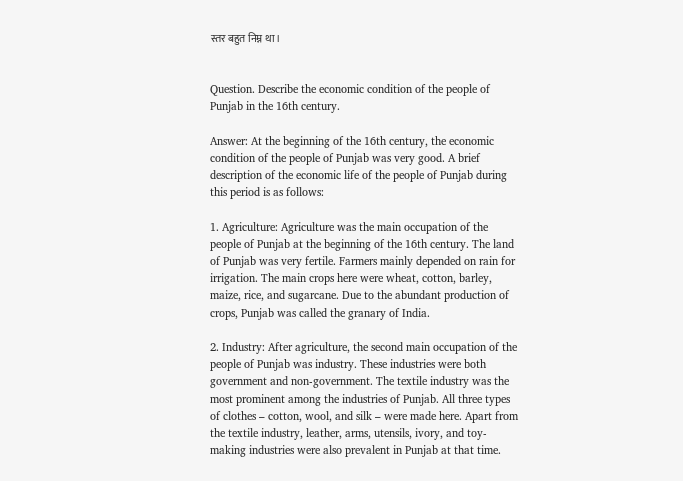स्तर बहुत निम्न था।


Question. Describe the economic condition of the people of Punjab in the 16th century.

Answer: At the beginning of the 16th century, the economic condition of the people of Punjab was very good. A brief description of the economic life of the people of Punjab during this period is as follows:

1. Agriculture: Agriculture was the main occupation of the people of Punjab at the beginning of the 16th century. The land of Punjab was very fertile. Farmers mainly depended on rain for irrigation. The main crops here were wheat, cotton, barley, maize, rice, and sugarcane. Due to the abundant production of crops, Punjab was called the granary of India.

2. Industry: After agriculture, the second main occupation of the people of Punjab was industry. These industries were both government and non-government. The textile industry was the most prominent among the industries of Punjab. All three types of clothes – cotton, wool, and silk – were made here. Apart from the textile industry, leather, arms, utensils, ivory, and toy-making industries were also prevalent in Punjab at that time.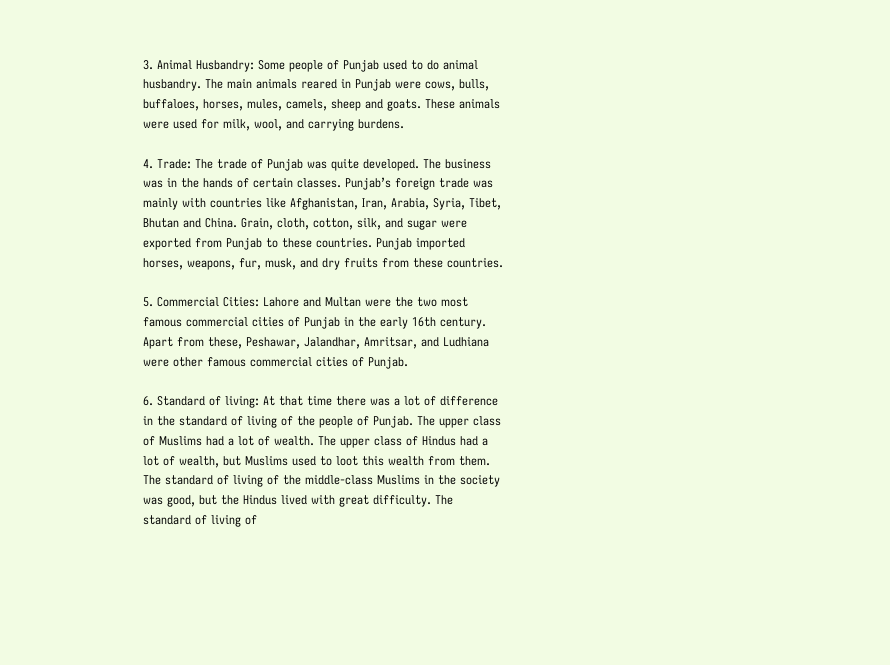3. Animal Husbandry: Some people of Punjab used to do animal husbandry. The main animals reared in Punjab were cows, bulls, buffaloes, horses, mules, camels, sheep and goats. These animals were used for milk, wool, and carrying burdens.

4. Trade: The trade of Punjab was quite developed. The business was in the hands of certain classes. Punjab’s foreign trade was mainly with countries like Afghanistan, Iran, Arabia, Syria, Tibet, Bhutan and China. Grain, cloth, cotton, silk, and sugar were exported from Punjab to these countries. Punjab imported horses, weapons, fur, musk, and dry fruits from these countries.

5. Commercial Cities: Lahore and Multan were the two most famous commercial cities of Punjab in the early 16th century. Apart from these, Peshawar, Jalandhar, Amritsar, and Ludhiana were other famous commercial cities of Punjab.

6. Standard of living: At that time there was a lot of difference in the standard of living of the people of Punjab. The upper class of Muslims had a lot of wealth. The upper class of Hindus had a lot of wealth, but Muslims used to loot this wealth from them. The standard of living of the middle-class Muslims in the society was good, but the Hindus lived with great difficulty. The standard of living of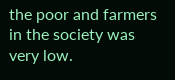the poor and farmers in the society was very low.